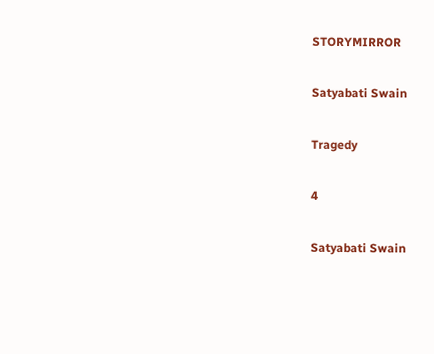STORYMIRROR

Satyabati Swain

Tragedy

4

Satyabati Swain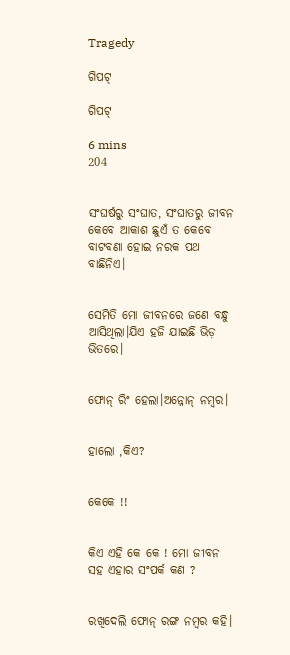Tragedy

ଗିପଟ୍

ଗିପଟ୍

6 mins
204


ସଂଘର୍ଷରୁ ସଂଘାତ, ସଂଘାତରୁ ଜୀବନ କେବେ ଆକାଶ ଛୁଏଁ ତ କେବେ ବାଟବଣା ହୋଇ ନରକ ପଥ ବାଛିନିଏ।


ସେମିତି ମୋ ଜୀବନରେ ଜଣେ ବନ୍ଧୁ ଆସିଥିଲା।ଯିଏ ହଜି ଯାଇଛି ଭିଡ଼ ଭିତରେ।


ଫୋନ୍ ରିଂ ହେଲା।ଅନ୍ନୋନ୍ ନମ୍ବର।


ହାଲୋ ,କିଏ?


କେକେ !!


କିଏ ଏହି କେ କେ ! ମୋ ଜୀବନ ସହ ଏହାର ସଂପର୍କ କଣ ?


ରଖିଦେଲି ଫୋନ୍ ରଙ୍ଗ ନମ୍ବର କହି।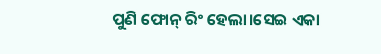ପୁଣି ଫୋନ୍ ରିଂ ହେଲା।ସେଇ ଏକା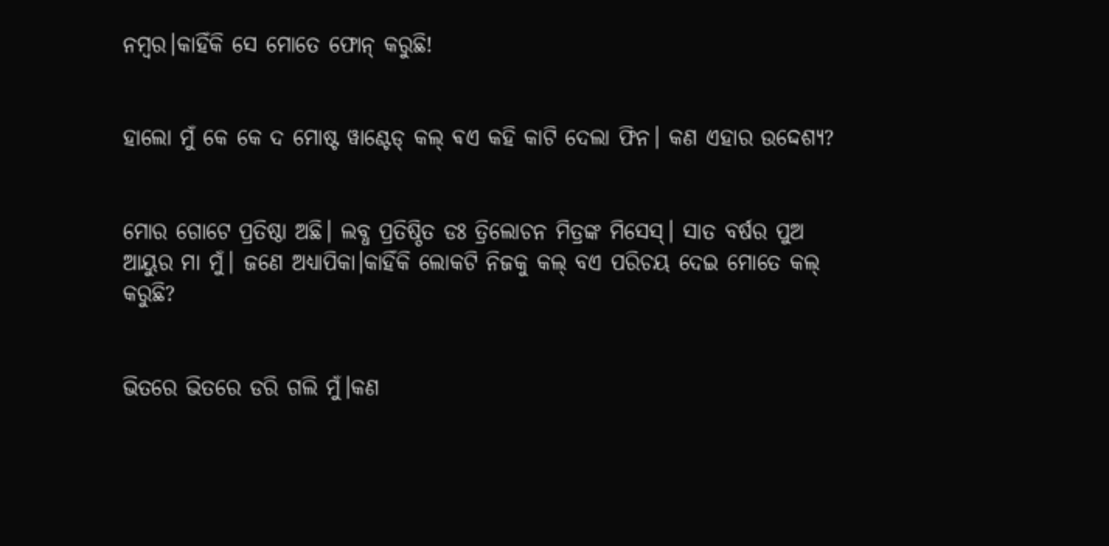ନମ୍ବର।କାହିଁକି ସେ ମୋତେ ଫୋନ୍ କରୁଛି!


ହାଲୋ ମୁଁ କେ କେ ଦ ମୋଷ୍ଟ ୱାଣ୍ଟେଡ୍ କଲ୍ ଵଏ କହି କାଟି ଦେଲା ଫିନ। କଣ ଏହାର ଉଦ୍ଦେଶ୍ୟ?


ମୋର ଗୋଟେ ପ୍ରତିଷ୍ଠା ଅଛି। ଲବ୍ଧ ପ୍ରତିଷ୍ଠିତ ଡଃ ତ୍ରିଲୋଚନ ମିତ୍ରଙ୍କ ମିସେସ୍। ସାତ ବର୍ଷର ପୁଅ ଆୟୁର ମା ମୁଁ। ଜଣେ ଅଧ୍ୟାପିକା।କାହିଁକି ଲୋକଟି ନିଜକୁ କଲ୍ ବଏ ପରିଚୟ ଦେଇ ମୋତେ କଲ୍ କରୁଛି?


ଭିତରେ ଭିତରେ ଡରି ଗଲି ମୁଁ।କଣ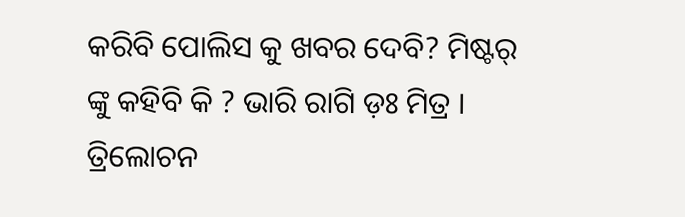କରିବି ପୋଲିସ କୁ ଖବର ଦେବି? ମିଷ୍ଟର୍ ଙ୍କୁ କହିବି କି ? ଭାରି ରାଗି ଡ଼ଃ ମିତ୍ର । ତ୍ରିଲୋଚନ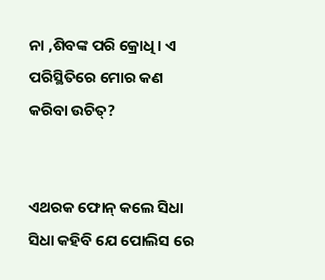ନା ,ଶିବଙ୍କ ପରି କ୍ରୋଧି। ଏ ପରିସ୍ଥିତିରେ ମୋର କଣ କରିବା ଉଚିତ୍?


ଏଥରକ ଫୋନ୍ କଲେ ସିଧା ସିଧା କହିବି ଯେ ପୋଲିସ ରେ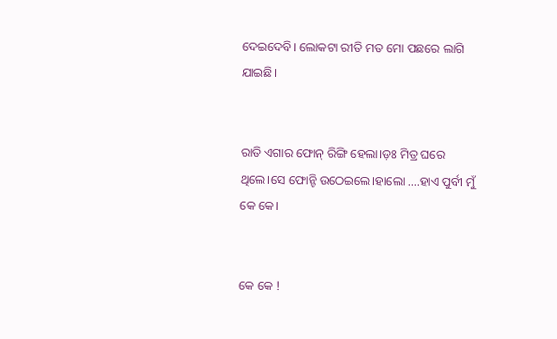ଦେଇଦେବି। ଲୋକଟା ରୀତି ମତ ମୋ ପଛରେ ଲାଗି ଯାଇଛି।


ରାତି ଏଗାର ଫୋନ୍ ରିଙ୍ଗି ହେଲା।ଡ଼ଃ ମିତ୍ର ଘରେ ଥିଲେ।ସେ ଫୋନ୍ଟି ଉଠେଇଲେ।ହାଲୋ ....ହାଏ ପୁର୍ବୀ ମୁଁ କେ କେ।


କେ କେ !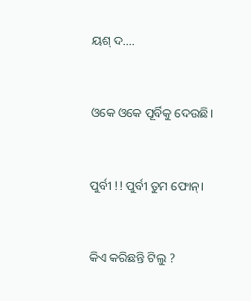ୟଶ୍ ଦ....


ଓକେ ଓକେ ପୂର୍ବିକୁ ଦେଉଛି।


ପୁର୍ବୀ !! ପୁର୍ବୀ ତୁମ ଫୋନ୍।


କିଏ କରିଛନ୍ତି ଟିଲୁ ?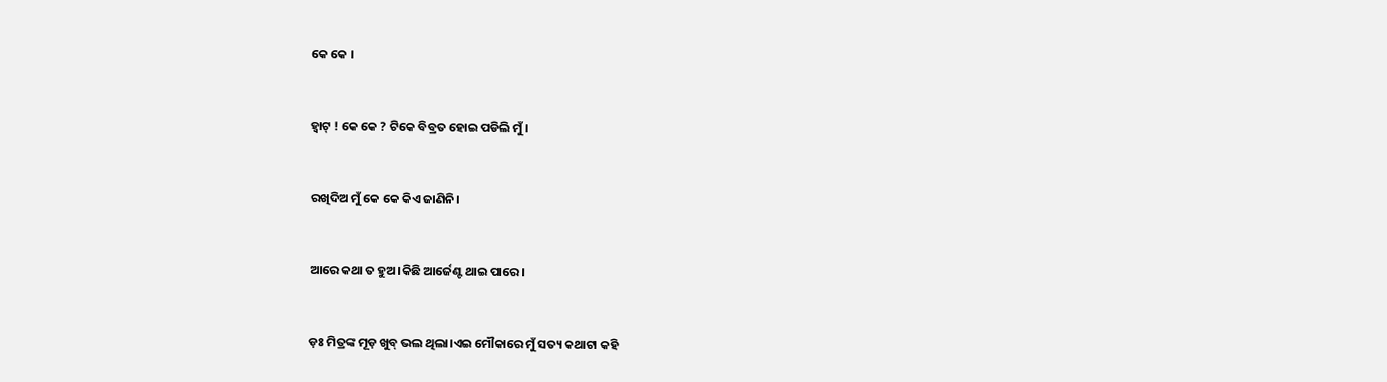କେ କେ ।


ହ୍ଵାଟ୍ ! କେ କେ ? ଟିକେ ବିବ୍ରତ ହୋଇ ପଡିଲି ମୁଁ।


ରଖିଦିଅ ମୁଁ କେ କେ କିଏ ଜାଣିନି।


ଆରେ କଥା ତ ହୁଅ।କିଛି ଆର୍ଜେଣ୍ଟ ଥାଇ ପାରେ।


ଡ଼ଃ ମିତ୍ରଙ୍କ ମୂଡ଼ ଖୁବ୍ ଭଲ ଥିଲା।ଏଇ ମୌକାରେ ମୁଁ ସତ୍ୟ କଥାଟା କହି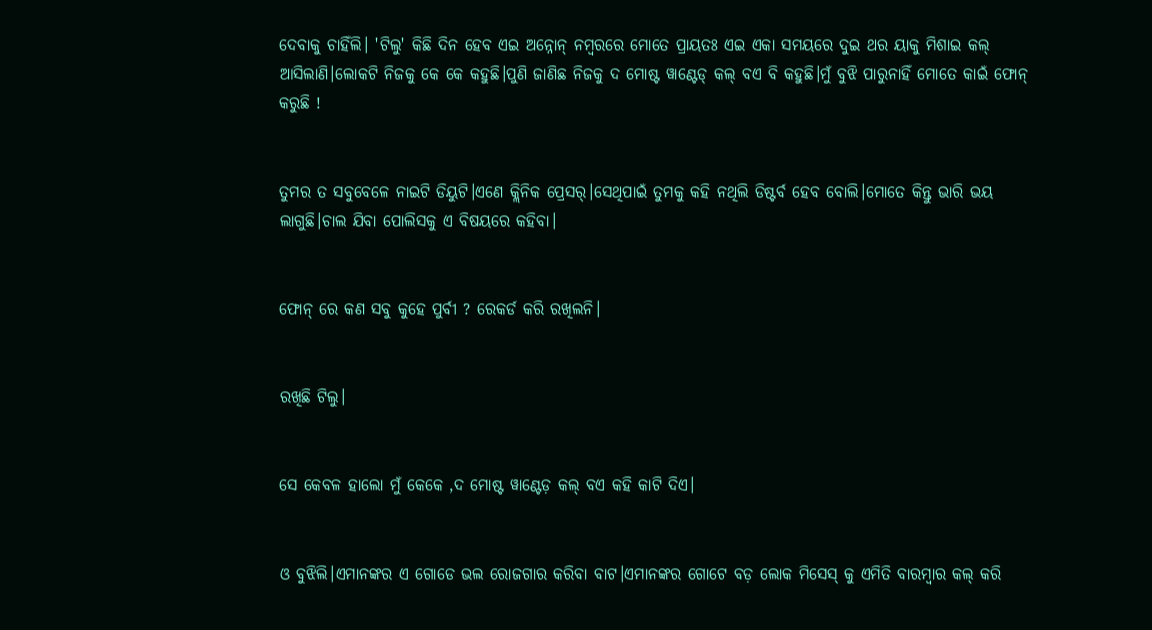ଦେବାକୁ ଚାହିଁଲି। 'ଟିଲୁ' କିଛି ଦିନ ହେବ ଏଇ ଅନ୍ନୋନ୍ ନମ୍ବରରେ ମୋତେ ପ୍ରାୟତଃ ଏଇ ଏକା ସମୟରେ ଦୁଇ ଥର ୟାକୁ ମିଶାଇ କଲ୍ ଆସିଲାଣି।ଲୋକଟି ନିଜକୁ କେ କେ କହୁଛି।ପୁଣି ଜାଣିଛ ନିଜକୁ ଦ ମୋଷ୍ଟ ୱାଣ୍ଟେଡ୍ କଲ୍ ବଏ ବି କହୁଛି।ମୁଁ ବୁଝି ପାରୁନାହିଁ ମୋତେ କାଇଁ ଫୋନ୍ କରୁଛି !


ତୁମର ତ ସବୁବେଳେ ନାଇଟି ଡିୟୁଟି।ଏଣେ କ୍ଲିନିକ ପ୍ରେସର୍।ସେଥିପାଇଁ ତୁମକୁ କହି ନଥିଲି ଡିଷ୍ଟର୍ବ ହେବ ବୋଲି।ମୋତେ କିନ୍ତୁ ଭାରି ଭୟ ଲାଗୁଛି।ଚାଲ ଯିବା ପୋଲିସକୁ ଏ ବିଷୟରେ କହିବା।


ଫୋନ୍ ରେ କଣ ସବୁ କୁହେ ପୁର୍ବୀ ? ରେକର୍ଡ କରି ରଖିଲନି।


ରଖିଛି ଟିଲୁ।


ସେ କେବଳ ହାଲୋ ମୁଁ କେକେ ,ଦ ମୋଷ୍ଟ ୱାଣ୍ଟେଡ଼ କଲ୍ ବଏ କହି କାଟି ଦିଏ।


ଓ ବୁଝିଲି।ଏମାନଙ୍କର ଏ ଗୋଡେ ଭଲ ରୋଜଗାର କରିବା ବାଟ।ଏମାନଙ୍କର ଗୋଟେ ବଡ଼ ଲୋକ ମିସେସ୍ କୁ ଏମିତି ବାରମ୍ବାର କଲ୍ କରି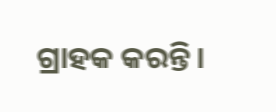ଗ୍ରାହକ କରନ୍ତି।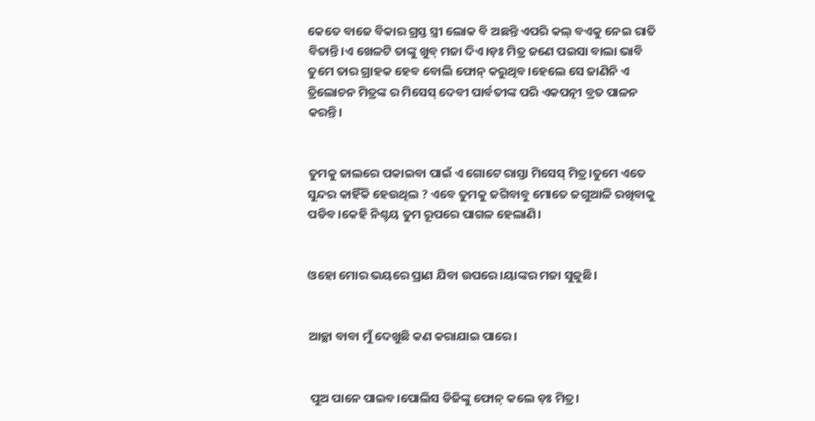କେତେ ବାଜେ ବିକାର ଗ୍ରସ୍ତ ସ୍ତ୍ରୀ ଲୋକ ବି ଅଛନ୍ତି ଏପରି କଲ୍ ବଏକୁ ନେଇ ରାତି ବିତାନ୍ତି।ଏ ଖେଳଟି ତାଙ୍କୁ ଖୁବ୍ ମଜା ଦିଏ।ଡ଼ଃ ମିତ୍ର ଜଣେ ପଇସା ବାଲା ଭାବି ତୁମେ ତାର ଗ୍ରାହକ ହେବ ବୋଲି ଫୋନ୍ କରୁଥିବ।ହେଲେ ସେ ଜାଣିନି ଏ ତ୍ରିଲୋଚନ ମିତ୍ରଙ୍କ ର ମିସେସ୍ ଦେବୀ ପାର୍ବତୀଙ୍କ ପରି ଏକପତ୍ନୀ ବ୍ରତ ପାଳନ କରନ୍ତି।


ତୁମକୁ ଜାଲରେ ପକାଇବା ପାଇଁ ଏ ଗୋଟେ ରାସ୍ତା ମିସେସ୍ ମିତ୍ର।ତୁମେ ଏତେ ସୁନ୍ଦର କାହିଁକି ହେଉଥିଲ ? ଏବେ ତୁମକୁ ଜଗିବାବୁ ମୋତେ ଜଗୁଆଳି ରଖିବାକୁ ପଡିବ।କେହି ନିଶ୍ଚୟ ତୁମ ରୂପରେ ପାଗଳ ହେଲାଣି।


ଓହୋ ମୋର ଭୟରେ ପ୍ରାଣ ଯିବା ଉପରେ।ୟାଙ୍କର ମଜା ସୁଜୁଛି।


ଆଚ୍ଛା ବାବା ମୁଁ ଦେଖୁଛି କଣ କରାଯାଇ ପାରେ।


 ପୁଅ ପାନେ ପାଇବ।ପୋଲିସ ଡିଜିଙ୍କୁ ଫୋନ୍ କଲେ ଡ଼ଃ ମିତ୍ର।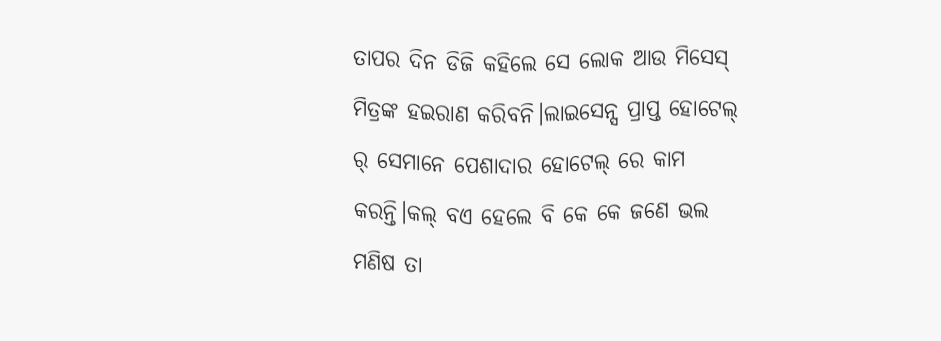ତାପର ଦିନ ଡିଜି କହିଲେ ସେ ଲୋକ ଆଉ ମିସେସ୍ ମିତ୍ରଙ୍କ ହଇରାଣ କରିବନି।ଲାଇସେନ୍ସ ପ୍ରାପ୍ତ ହୋଟେଲ୍ ର୍ ସେମାନେ ପେଶାଦାର ହୋଟେଲ୍ ରେ କାମ କରନ୍ତି।କଲ୍ ବଏ ହେଲେ ବି କେ କେ ଜଣେ ଭଲ ମଣିଷ ତା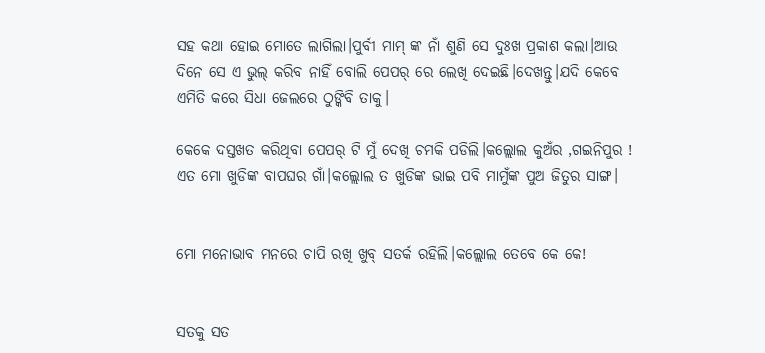ସହ କଥା ହୋଇ ମୋତେ ଲାଗିଲା।ପୁର୍ବୀ ମାମ୍ ଙ୍କ ନାଁ ଶୁଣି ସେ ଦୁଃଖ ପ୍ରକାଶ କଲା।ଆଉ ଦିନେ ସେ ଏ ଭୁଲ୍ କରିବ ନାହିଁ ବୋଲି ପେପର୍ ରେ ଲେଖି ଦେଇଛି।ଦେଖନ୍ତୁ।ଯଦି କେବେ ଏମିତି କରେ ସିଧା ଜେଲରେ ଠୁଙ୍କିବି ତାକୁ।

କେକେ ଦସ୍ତଖତ କରିଥିବା ପେପର୍ ଟି ମୁଁ ଦେଖି ଚମକି ପଡିଲି।କଲ୍ଲୋଲ କୁଅଁର ,ଗଇନିପୁର ! ଏତ ମୋ ଖୁଡିଙ୍କ ବାପଘର ଗାଁ।କଲ୍ଲୋଲ ତ ଖୁଡିଙ୍କ ଭାଇ ପବି ମାମୁଁଙ୍କ ପୁଅ ଜିତୁର ସାଙ୍ଗ।


ମୋ ମନୋଭାବ ମନରେ ଚାପି ରଖି ଖୁବ୍ ସତର୍କ ରହିଲି।କଲ୍ଲୋଲ ତେବେ କେ କେ!


ସତକୁ ସତ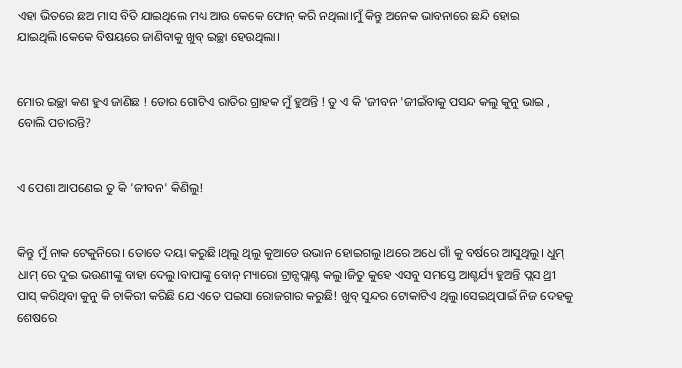ଏହା ଭିତରେ ଛଅ ମାସ ବିତି ଯାଇଥିଲେ ମଧ୍ୟ ଆଉ କେକେ ଫୋନ୍ କରି ନଥିଲା।ମୁଁ କିନ୍ତୁ ଅନେକ ଭାବନାରେ ଛନ୍ଦି ହୋଇ ଯାଇଥିଲି।କେକେ ବିଷୟରେ ଜାଣିବାକୁ ଖୁବ୍ ଇଚ୍ଛା ହେଉଥିଲା।


ମୋର ଇଚ୍ଛା କଣ ହୁଏ ଜାଣିଛ ! ତୋର ଗୋଟିଏ ରାତିର ଗ୍ରାହକ ମୁଁ ହୁଅନ୍ତି ! ତୁ ଏ କି 'ଜୀବନ 'ଜୀଇଁବାକୁ ପସନ୍ଦ କଲୁ କୁନୁ ଭାଇ , ବୋଲି ପଚାରନ୍ତି?


ଏ ପେଶା ଆପଣେଇ ତୁ କି 'ଜୀବନ' କିଣିଲୁ!


କିନ୍ତୁ ମୁଁ ନାକ ଟେକୁନିରେ। ତୋତେ ଦୟା କରୁଛି।ଥିଲୁ ଥିଲୁ କୁଆଡେ ଉଭାନ ହୋଇଗଲୁ।ଥରେ ଅଧେ ଗାଁ କୁ ବର୍ଷରେ ଆସୁଥିଲୁ। ଧୁମ୍ ଧାମ୍ ରେ ଦୁଇ ଭଉଣୀଙ୍କୁ ବାହା ଦେଲୁ।ବାପାଙ୍କୁ ବୋନ୍ ମ୍ୟାରୋ ଟ୍ରାନ୍ସପ୍ଲାଣ୍ଟ କଲୁ।ଜିତୁ କୁହେ ଏସବୁ ସମସ୍ତେ ଆଶ୍ଚର୍ଯ୍ୟ ହୁଅନ୍ତି ପ୍ଲସ ଥ୍ରୀ ପାସ୍ କରିଥିବା କୁନୁ କି ଚାକିରୀ କରିଛି ଯେ ଏତେ ପଇସା ରୋଜଗାର କରୁଛି! ଖୁବ୍ ସୁନ୍ଦର ଟୋକାଟିଏ ଥିଲୁ।ସେଇଥିପାଇଁ ନିଜ ଦେହକୁ ଶେଷରେ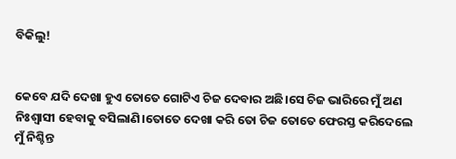ବିକିଲୁ!


କେବେ ଯଦି ଦେଖା ହୁଏ ତୋତେ ଗୋଟିଏ ଚିଜ ଦେବାର ଅଛି।ସେ ଚିଜ ଭାରିରେ ମୁଁ ଅଣ ନିଃଶ୍ଵାସୀ ହେବାକୁ ବସିଲାଣି।ତୋତେ ଦେଖା କରି ତୋ ଚିଜ ତୋତେ ଫେରସ୍ତ କରିଦେଲେ ମୁଁ ନିଶ୍ଚିନ୍ତ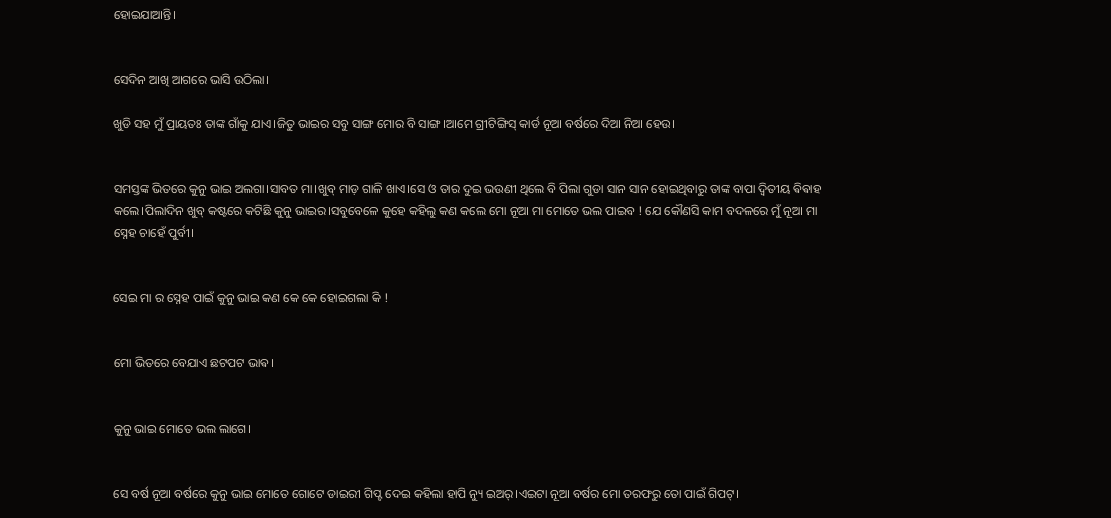ହୋଇଯାଆନ୍ତି।


ସେଦିନ ଆଖି ଆଗରେ ଭାସି ଉଠିଲା।

ଖୁଡି ସହ ମୁଁ ପ୍ରାୟତଃ ତାଙ୍କ ଗାଁକୁ ଯାଏ।ଜିତୁ ଭାଇର ସବୁ ସାଙ୍ଗ ମୋର ବି ସାଙ୍ଗ।ଆମେ ଗ୍ରୀଟିଙ୍ଗିସ୍ କାର୍ଡ ନୂଆ ବର୍ଷରେ ଦିଆ ନିଆ ହେଉ।


ସମସ୍ତଙ୍କ ଭିତରେ କୁନୁ ଭାଇ ଅଲଗା।ସାବତ ମା।ଖୁବ୍ ମାଡ଼ ଗାଳି ଖାଏ।ସେ ଓ ତାର ଦୁଇ ଭଉଣୀ ଥିଲେ ବି ପିଲା ଗୁଡା ସାନ ସାନ ହୋଇଥିବାରୁ ତାଙ୍କ ବାପା ଦ୍ଵିତୀୟ ଵିଵାହ କଲେ।ପିଲାଦିନ ଖୁବ୍ କଷ୍ଟରେ କଟିଛି କୁନୁ ଭାଇର।ସବୁବେଳେ କୁହେ କହିଲୁ କଣ କଲେ ମୋ ନୂଆ ମା ମୋତେ ଭଲ ପାଇବ ! ଯେ କୌଣସି କାମ ବଦଳରେ ମୁଁ ନୂଆ ମା ସ୍ନେହ ଚାହେଁ ପୁର୍ବୀ।


ସେଇ ମା ର ସ୍ନେହ ପାଇଁ କୁନୁ ଭାଇ କଣ କେ କେ ହୋଇଗଲା କି !


ମୋ ଭିତରେ ବେଯାଏ ଛଟପଟ ଭାଵ।


କୁନୁ ଭାଇ ମୋତେ ଭଲ ଲାଗେ।


ସେ ବର୍ଷ ନୂଆ ବର୍ଷରେ କୁନୁ ଭାଇ ମୋତେ ଗୋଟେ ଡାଇରୀ ଗିପ୍ଟ ଦେଇ କହିଲା ହାପି ନ୍ୟୁ ଇଅର୍।ଏଇଟା ନୂଆ ବର୍ଷର ମୋ ତରଫରୁ ତୋ ପାଇଁ ଗିପଟ୍।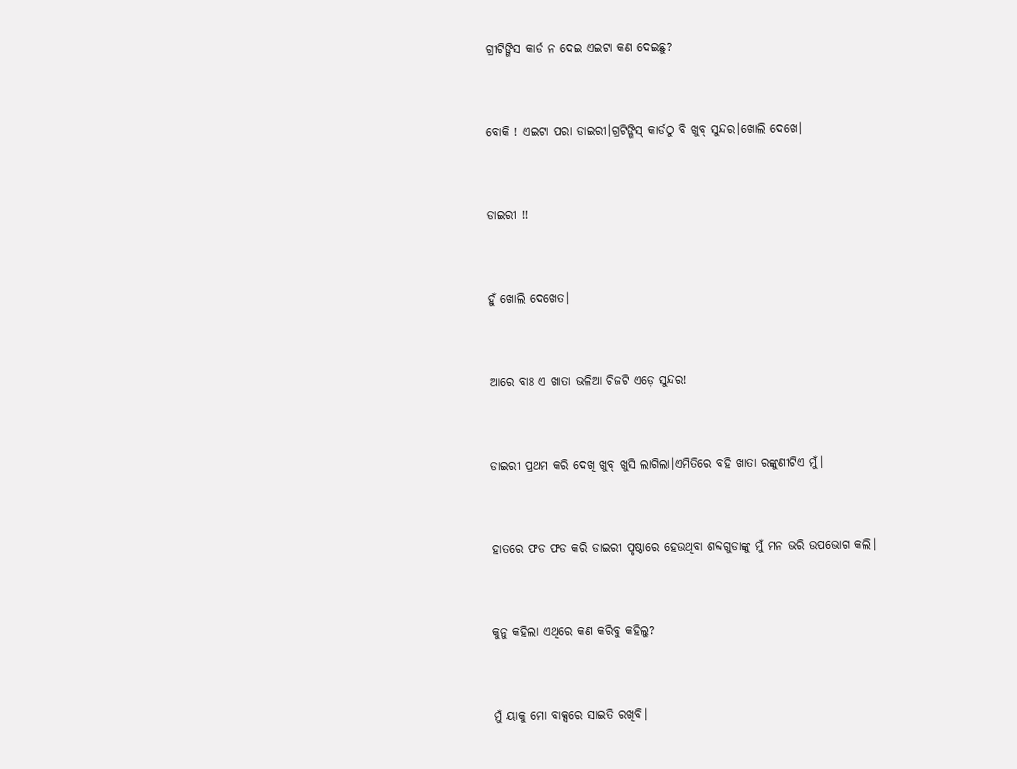ଗ୍ରୀଟିଙ୍ଗିସ କାର୍ଡ ନ ଦେଇ ଏଇଟା କଣ ଦେଇଛୁ?


ବୋକି ! ଏଇଟା ପରା ଡାଇରୀ।ଗ୍ରଟିଙ୍ଗିସ୍ କାର୍ଡଠୁ ବି ଖୁବ୍ ସୁନ୍ଦର।ଖୋଲି ଦେଖେ।


ଡାଇରୀ !!


ହୁଁ ଖୋଲି ଦେଖେତ।


ଆରେ ବାଃ ଏ ଖାତା ଭଳିଆ ଚିଜଟି ଏଡ଼େ ସୁନ୍ଦର!


ଡାଇରୀ ପ୍ରଥମ କରି ଦେଖି ଖୁବ୍ ଖୁସି ଲାଗିଲା।ଏମିତିରେ ବହି ଖାତା ରଙ୍କୁଣୀଟିଏ ମୁଁ।


ହାତରେ ଫଡ ଫଡ କରି ଡାଇରୀ ପୃଷ୍ଠାରେ ହେଉଥିବା ଶବ୍ଦଗୁଡାଙ୍କୁ ମୁଁ ମନ ଭରି ଉପଭୋଗ କଲି।


କୁନୁ କହିଲା ଏଥିରେ କଣ କରିବୁ କହିଲୁ?


ମୁଁ ୟାକୁ ମୋ ବାକ୍ସରେ ସାଇତି ରଖିବି।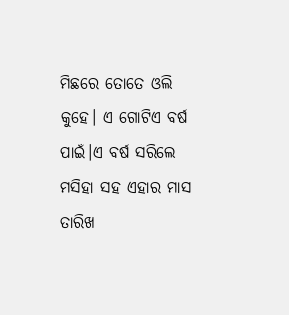ମିଛରେ ତୋତେ ଓଲି କୁହେ। ଏ ଗୋଟିଏ ବର୍ଷ ପାଇଁ।ଏ ବର୍ଷ ସରିଲେ ମସିହା ସହ ଏହାର ମାସ ତାରିଖ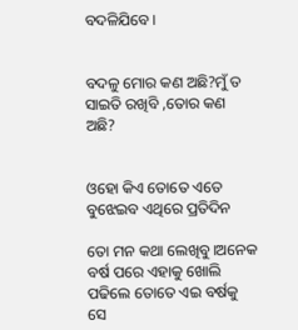ବଦଳିଯିବେ।


ବଦଳୁ ମୋର କଣ ଅଛି?ମୁଁ ତ ସାଇତି ରଖିବି ,ତୋର କଣ ଅଛି?


ଓହୋ କିଏ ତୋତେ ଏତେ ବୁଝେଇବ ଏଥିରେ ପ୍ରତିଦିନ

ତୋ ମନ କଥା ଲେଖିବୁ।ଅନେକ ବର୍ଷ ପରେ ଏହାକୁ ଖୋଲି ପଢିଲେ ତୋତେ ଏଇ ବର୍ଷକୁ ସେ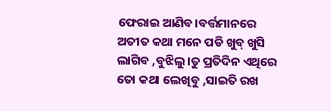ଫେରାଇ ଆଣିବ।ବର୍ତ୍ତମାନରେ ଅତୀତ କଥା ମନେ ପଡି ଖୁବ୍ ଖୁସି ଲାଗିବ ,ବୁଝିଲୁ।ତୁ ପ୍ରତିଦିନ ଏଥିରେ ତୋ କଥା ଲେଖିବୁ ,ସାଇତି ରଖ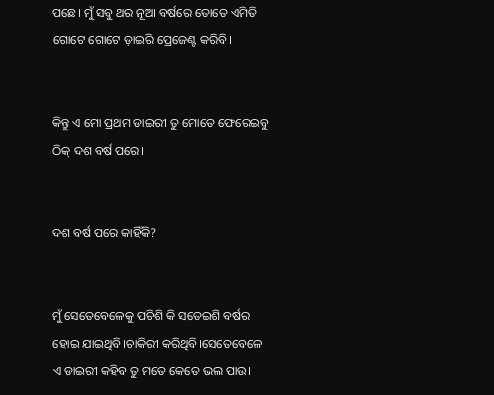ପଛେ। ମୁଁ ସବୁ ଥର ନୂଆ ବର୍ଷରେ ତୋତେ ଏମିତି ଗୋଟେ ଗୋଟେ ଡ଼ାଇରି ପ୍ରେଜେଣ୍ଟ କରିବି।


କିନ୍ତୁ ଏ ମୋ ପ୍ରଥମ ଡାଇରୀ ତୁ ମୋତେ ଫେରେଇବୁ ଠିକ୍ ଦଶ ବର୍ଷ ପରେ।


ଦଶ ବର୍ଷ ପରେ କାହିଁକି?


ମୁଁ ସେତେବେଳେକୁ ପଚିଶି କି ସତେଇଶି ବର୍ଷର ହୋଇ ଯାଇଥିବି।ଚାକିରୀ କରିଥିବି।ସେତେବେଳେ ଏ ଡାଇରୀ କହିବ ତୁ ମତେ କେତେ ଭଲ ପାଉ।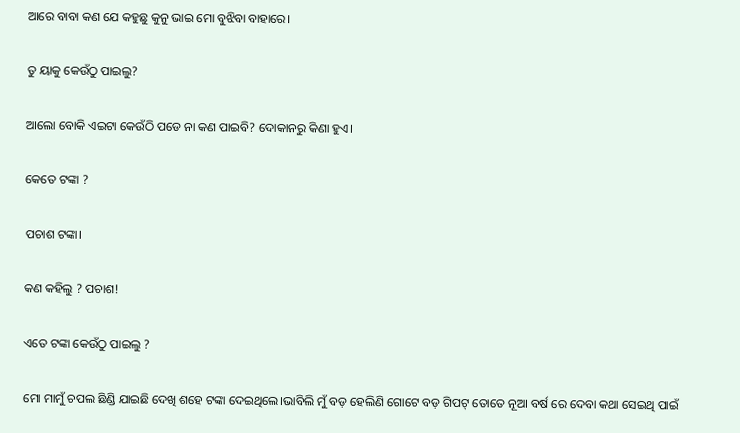ଆରେ ବାବା କଣ ଯେ କହୁଛୁ କୁନୁ ଭାଇ ମୋ ବୁଝିବା ବାହାରେ।


ତୁ ୟାକୁ କେଉଁଠୁ ପାଇଲୁ?


ଆଲୋ ବୋକି ଏଇଟା କେଉଁଠି ପଡେ ନା କଣ ପାଇବି? ଦୋକାନରୁ କିଣା ହୁଏ।


କେତେ ଟଙ୍କା ?


ପଚାଶ ଟଙ୍କା।


କଣ କହିଲୁ ? ପଚାଶ!


ଏତେ ଟଙ୍କା କେଉଁଠୁ ପାଇଲୁ ?


ମୋ ମାମୁଁ ଚପଲ ଛିଣ୍ଡି ଯାଇଛି ଦେଖି ଶହେ ଟଙ୍କା ଦେଇଥିଲେ।ଭାବିଲି ମୁଁ ବଡ଼ ହେଲିଣି ଗୋଟେ ବଡ଼ ଗିପଟ୍ ତୋତେ ନୂଆ ବର୍ଷ ରେ ଦେବା କଥା ସେଇଥି ପାଇଁ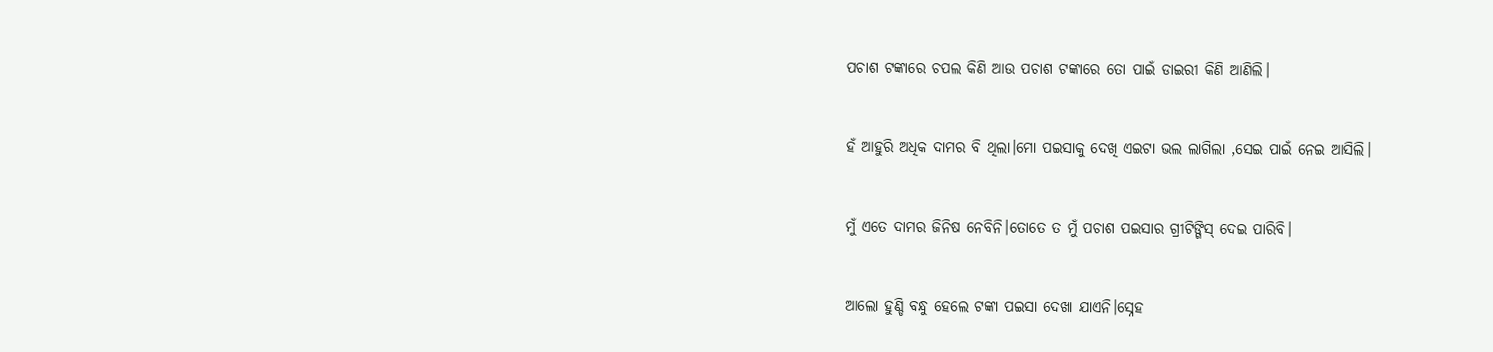ପଚାଶ ଟଙ୍କାରେ ଚପଲ କିଣି ଆଉ ପଚାଶ ଟଙ୍କାରେ ତୋ ପାଇଁ ଡାଇରୀ କିଣି ଆଣିଲି।


ହଁ ଆହୁରି ଅଧିକ ଦାମର ବି ଥିଲା।ମୋ ପଇସାକୁ ଦେଖି ଏଇଟା ଭଲ ଲାଗିଲା ,ସେଇ ପାଇଁ ନେଇ ଆସିଲି।


ମୁଁ ଏତେ ଦାମର ଜିନିଷ ନେବିନି।ତୋତେ ତ ମୁଁ ପଚାଶ ପଇସାର ଗ୍ରୀଟିଙ୍ଗିସ୍ ଦେଇ ପାରିବି।


ଆଲୋ ହୁଣ୍ଡି ବନ୍ଧୁ ହେଲେ ଟଙ୍କା ପଇସା ଦେଖା ଯାଏନି।ସ୍ନେହ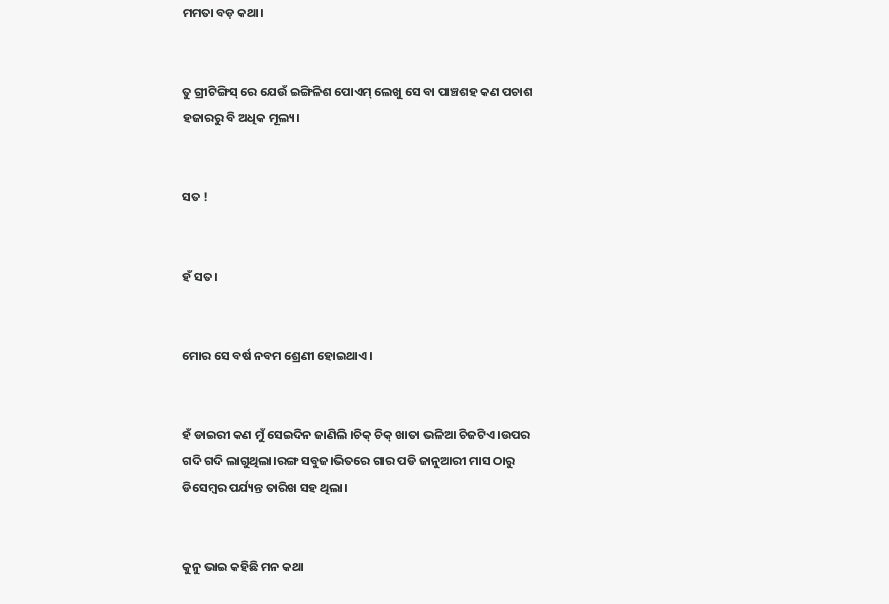ମମତା ବଡ଼ କଥା।


ତୁ ଗ୍ରୀଟିଙ୍ଗିସ୍ ରେ ଯେଉଁ ଇଙ୍ଗିଳିଶ ପୋଏମ୍ ଲେଖୁ ସେ ବା ପାଞ୍ଚଶହ କଣ ପଚାଶ ହଜାରରୁ ବି ଅଧିକ ମୂଲ୍ୟ।


ସତ !


ହଁ ସତ।


ମୋର ସେ ବର୍ଷ ନବମ ଶ୍ରେଣୀ ହୋଇଥାଏ।


ହଁ ଡାଇରୀ କଣ ମୁଁ ସେଇଦିନ ଜାଣିଲି ।ଚିକ୍ ଚିକ୍ ଖାତା ଭଳିଆ ଚିଜଟିଏ ।ଉପର ଗଦି ଗଦି ଲାଗୁଥିଲା।ରଙ୍ଗ ସବୁଜ।ଭିତରେ ଗାର ପଡି ଜାନୁଆରୀ ମାସ ଠାରୁ ଡିସେମ୍ବର ପର୍ଯ୍ୟନ୍ତ ତାରିଖ ସହ ଥିଲା।


କୁନୁ ଭାଇ କହିଛି ମନ କଥା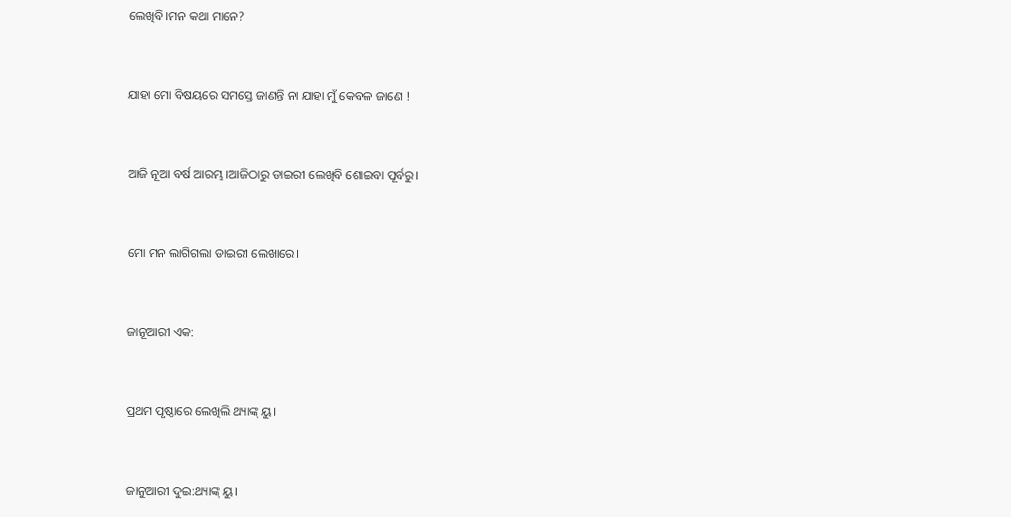ଲେଖିବି।ମନ କଥା ମାନେ?


ଯାହା ମୋ ବିଷୟରେ ସମସ୍ତେ ଜାଣନ୍ତି ନା ଯାହା ମୁଁ କେବଳ ଜାଣେ !


ଆଜି ନୂଆ ବର୍ଷ ଆରମ୍ଭ।ଆଜିଠାରୁ ଡାଇରୀ ଲେଖିବି ଶୋଇବା ପୂର୍ବରୁ।


ମୋ ମନ ଲାଗିଗଲା ଡାଇରୀ ଲେଖାରେ।


ଜାନୂଆରୀ ଏକ:


ପ୍ରଥମ ପୃଷ୍ଠାରେ ଲେଖିଲି ଥ୍ୟାଙ୍କ୍ ୟୁ।


ଜାନୁଆରୀ ଦୁଇ:ଥ୍ୟାଙ୍କ୍ ୟୁ।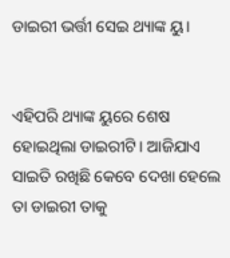ଡାଇରୀ ଭର୍ତ୍ତୀ ସେଇ ଥ୍ୟାଙ୍କ ୟୁ।


ଏହିପରି ଥ୍ୟାଙ୍କ ୟୁରେ ଶେଷ ହୋଇଥିଲା ଡାଇରୀଟି। ଆଜିଯାଏ ସାଇତି ରଖିଛି କେବେ ଦେଖା ହେଲେ ତା ଡାଇରୀ ତାକୁ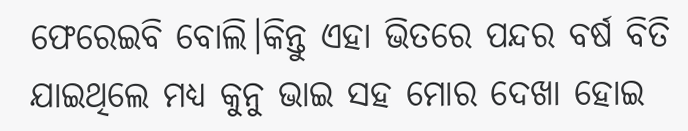ଫେରେଇବି ବୋଲି।କିନ୍ତୁ ଏହା ଭିତରେ ପନ୍ଦର ବର୍ଷ ବିତି ଯାଇଥିଲେ ମଧ୍ୟ କୁନୁ ଭାଇ ସହ ମୋର ଦେଖା ହୋଇ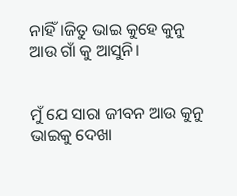ନାହିଁ।ଜିତୁ ଭାଇ କୁହେ କୁନୁ ଆଉ ଗାଁ କୁ ଆସୁନି।


ମୁଁ ଯେ ସାରା ଜୀବନ ଆଉ କୁନୁ ଭାଇକୁ ଦେଖା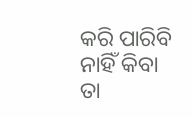କରି ପାରିବି ନାହିଁ କିବା ତା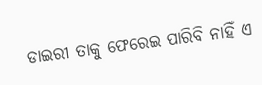ଡାଇରୀ ତାକୁ ଫେରେଇ ପାରିବି ନାହିଁ ଏ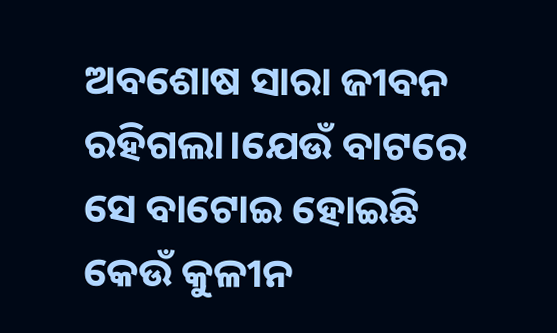ଅବଶୋଷ ସାରା ଜୀବନ ରହିଗଲା।ଯେଉଁ ବାଟରେ ସେ ବାଟୋଇ ହୋଇଛି କେଉଁ କୁଳୀନ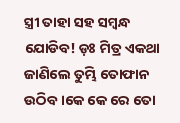ସ୍ତ୍ରୀ ତାହା ସହ ସମ୍ବନ୍ଧ ଯୋଡିବ! ଡ଼ଃ ମିତ୍ର ଏକଥା ଜାଣିଲେ ତୁମ୍ଭି ତୋଫାନ ଉଠିବ।କେ କେ ରେ ତୋ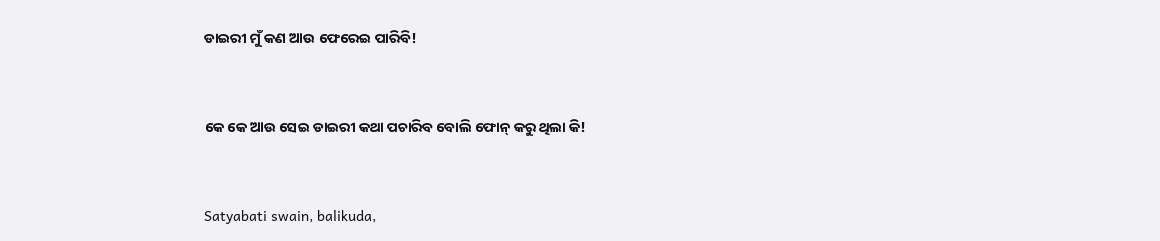ଡାଇରୀ ମୁଁ କଣ ଆଉ ଫେରେଇ ପାରିବି!


କେ କେ ଆଉ ସେଇ ଡାଇରୀ କଥା ପଚାରିବ ବୋଲି ଫୋନ୍ କରୁ ଥିଲା କି!


Satyabati swain, balikuda,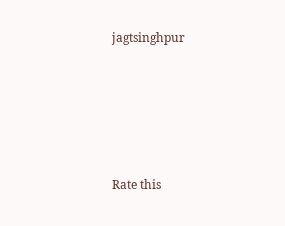jagtsinghpur





Rate this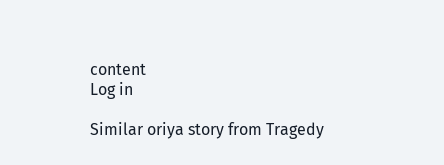content
Log in

Similar oriya story from Tragedy